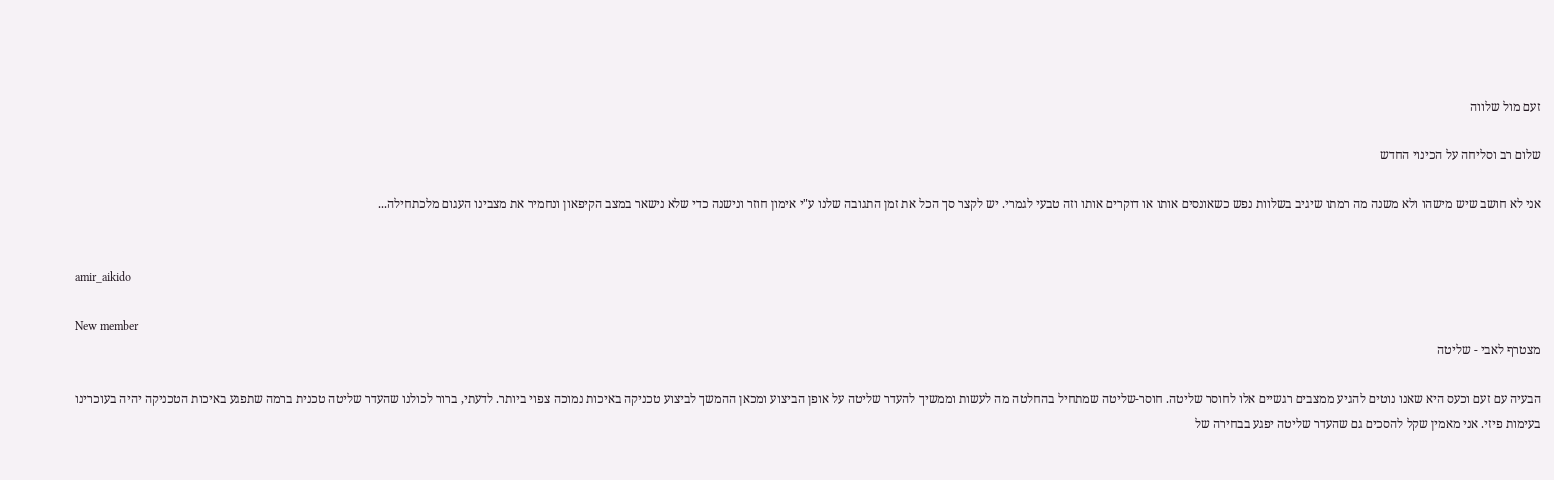זעם מול שלווה

שלום רב וסליחה על הכינוי החדש

אני לא חושב שיש מישהו ולא משנה מה רמתו שיגיב בשלוות נפש כשאונסים אותו או דוקרים אותו וזה טבעי לגמרי. יש לקצר סך הכל את זמן התגובה שלנו ע"י אימון חוזר ונישנה כדי שלא נישאר במצב הקיפאון ונחמיר את מצבינו העגום מלכתחילה...


amir_aikido

New member
מצטרף לאבי - שליטה

הבעיה עם זעם וכעס היא שאנו נוטים להגיע ממצבים רגשיים אלו לחוסר שליטה. חוסר-שליטה שמתחיל בהחלטה מה לעשות וממשיך להעדר שליטה על אופן הביצוע ומכאן ההמשך לביצוע טכניקה באיכות נמוכה צפוי ביותר. לדעתי, ברור לכולנו שהעדר שליטה טכנית ברמה שתפגע באיכות הטכניקה יהיה בעוכרינו בעימות פיזי. אני מאמין שקל להסכים גם שהעדר שליטה יפגע בבחירה של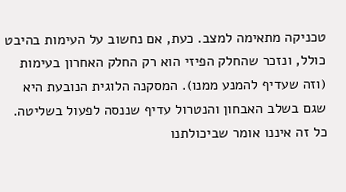טכניקה מתאימה למצב. כעת, אם נחשוב על העימות בהיבט כולל, ונזכר שהחלק הפיזי הוא רק החלק האחרון בעימות (וזה שעדיף להמנע ממנו). המסקנה הלוגית הנובעת היא שגם בשלב האבחון והנטרול עדיף שננסה לפעול בשליטה. כל זה איננו אומר שביכולתנו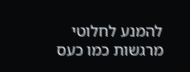להמנע לחלוטי מרגשות כמו כעס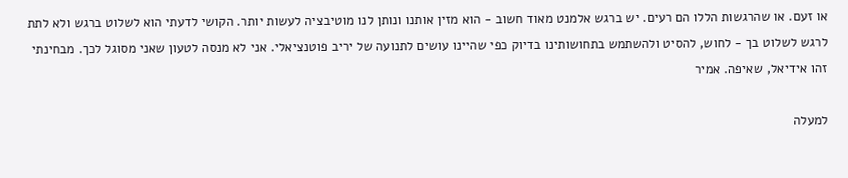או זעם. או שהרגשות הללו הם רעים. יש ברגש אלמנט מאוד חשוב - הוא מזין אותנו ונותן לנו מוטיבציה לעשות יותר. הקושי לדעתי הוא לשלוט ברגש ולא לתת לרגש לשלוט בך - לחוש, להסיט ולהשתמש בתחושותינו בדיוק כפי שהיינו עושים לתנועה של יריב פוטנציאלי. אני לא מנסה לטעון שאני מסוגל לכך. מבחינתי זהו אידיאל, שאיפה. אמיר

למעלה